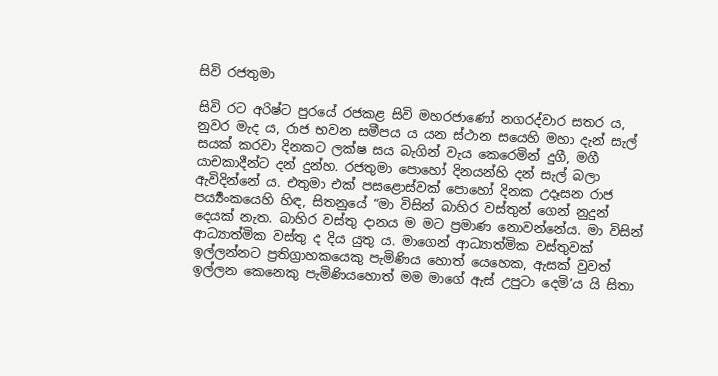සිවි රජතුමා

සිවි රට අරිෂ්ට පුරයේ රජකළ සිවි මහරජාණෝ නගරද්වාර සතර ය, නුවර මැද ය, රාජ භවන සමීපය ය යන ස්ථාන සයෙහි මහා දැන් සැල් සයක් කරවා දිනකට ලක්ෂ සය බැගින් වැය කෙරෙමින් දුගී, මගී යාචකාදීන්ට දන් දුන්හ. රජතුමා පොහෝ දිනයන්හි දන් සැල් බලා ඇවිදින්නේ ය. එතුමා එක් පසළොස්වක් පොහෝ දිනක උදෑසන රාජ පර්‍ය්‍යංකයෙහි හිඳ, සිතනුයේ “මා විසින් බාහිර වස්තුන් ගෙන් නුදුන් දෙයක් නැත. බාහිර වස්තු දානය ම මට ප්‍රමාණ නොවන්නේය. මා විසින් ආධ්‍යාත්මික වස්තු ද දිය යුතු ය. මාගෙන් ආධ්‍යාත්මික වස්තුවක් ඉල්ලන්නට ප්‍රතිග්‍රාහකයෙකු පැමිණිය හොත් යෙහෙක, ඇසක් වුවත් ඉල්ලන කෙනෙකු පැමිණියහොත් මම මාගේ ඇස් උපුටා දෙමි’ය යි සිතා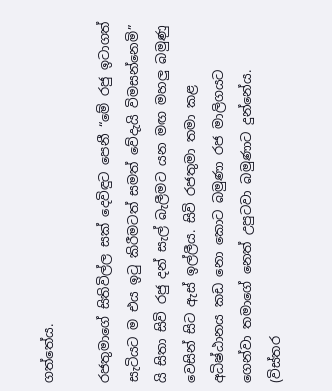ගත්තේය.

රජතුමාගේ සිතිවිල්ල සක් දෙවිඳුට පෙනී “මේ රජු ඉටාගත් සැටියට ම එය ඉටු කිරීමටත් සමත් වේදැයි විමසන්නෙමි” යි සිතා සිවි රජු දන් සැල් බැලීමට යන මඟ මහලු බමුණු වෙසින් සිට ඇස් ඉල්ලීය. සිවි රජතුමා තමා කළ අධිෂ්ඨානය කඩ නො කොට බමුණා රජ මාලිගයට ගෙන්වා තමාගේ නෙත් උපුටවා බමුණාට දුන්නේය. (විස්තර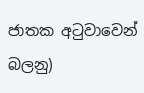ජාතක අටුවාවෙන් බලනු)